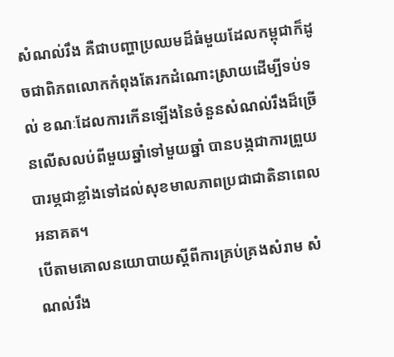សំណល់រឹង គឺជាបញ្ហាប្រឈមដ៏ធំមួយដែលកម្ពុជាក៏ដូចជាពិភពលោកកំពុងតែរកដំណោះស្រាយដើម្បីទប់ទល់ ខណៈដែលការកើនឡើងនៃចំនួនសំណល់រឹងដ៏ច្រើនលើសលប់ពីមួយឆ្នាំទៅមួយឆ្នាំ បានបង្កជាការព្រួយបារម្ភជាខ្លាំងទៅដល់សុខមាលភាពប្រជាជាតិនាពេលអនាគត។
បើតាមគោលនយោបាយស្ដីពីការគ្រប់គ្រងសំរាម សំណល់រឹង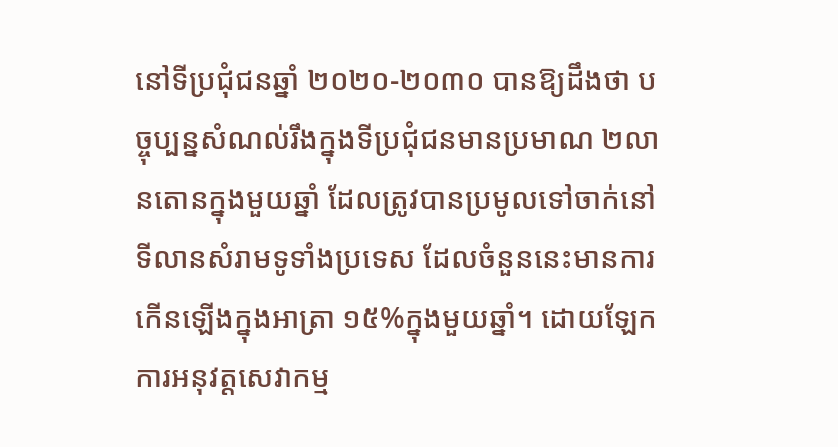នៅទីប្រជុំជនឆ្នាំ ២០២០-២០៣០ បានឱ្យដឹងថា បច្ចុប្បន្នសំណល់រឹងក្នុងទីប្រជុំជនមានប្រមាណ ២លានតោនក្នុងមួយឆ្នាំ ដែលត្រូវបានប្រមូលទៅចាក់នៅទីលានសំរាមទូទាំងប្រទេស ដែលចំនួននេះមានការកើនឡើងក្នុងអាត្រា ១៥%ក្នុងមួយឆ្នាំ។ ដោយឡែក ការអនុវត្តសេវាកម្ម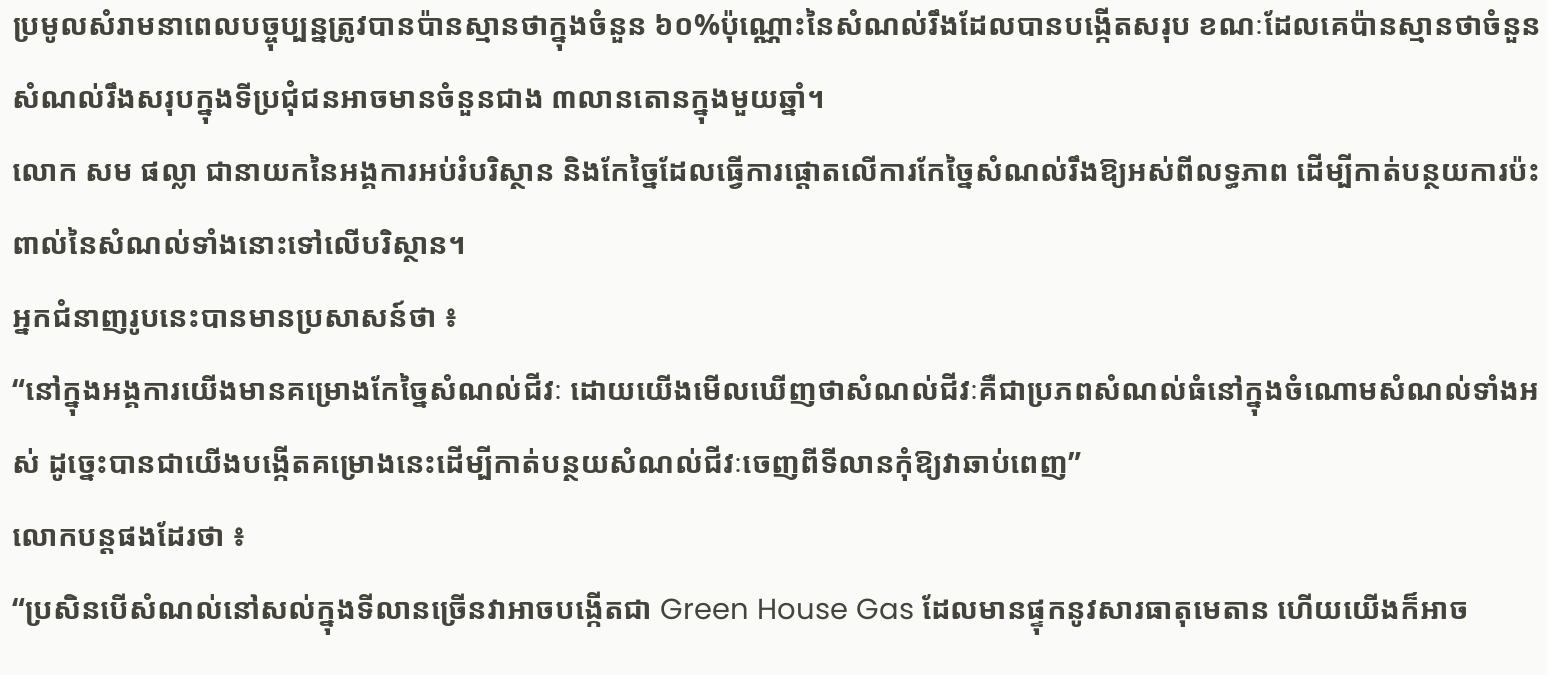ប្រមូលសំរាមនាពេលបច្ចុប្បន្នត្រូវបានប៉ានស្មានថាក្នុងចំនួន ៦០%ប៉ុណ្ណោះនៃសំណល់រឹងដែលបានបង្កើតសរុប ខណៈដែលគេប៉ានស្មានថាចំនួនសំណល់រឹងសរុបក្នុងទីប្រជុំជនអាចមានចំនួនជាង ៣លានតោនក្នុងមួយឆ្នាំ។
លោក សម ផល្លា ជានាយកនៃអង្គការអប់រំបរិស្ថាន និងកែច្នៃដែលធ្វើការផ្ដោតលើការកែច្នៃសំណល់រឹងឱ្យអស់ពីលទ្ធភាព ដើម្បីកាត់បន្ថយការប៉ះពាល់នៃសំណល់ទាំងនោះទៅលើបរិស្ថាន។
អ្នកជំនាញរូបនេះបានមានប្រសាសន៍ថា ៖
“នៅក្នុងអង្គការយើងមានគម្រោងកែច្នៃសំណល់ជីវៈ ដោយយើងមើលឃើញថាសំណល់ជីវៈគឺជាប្រភពសំណល់ធំនៅក្នុងចំណោមសំណល់ទាំងអស់ ដូច្នេះបានជាយើងបង្កើតគម្រោងនេះដើម្បីកាត់បន្ថយសំណល់ជីវៈចេញពីទីលានកុំឱ្យវាឆាប់ពេញ”
លោកបន្តផងដែរថា ៖
“ប្រសិនបើសំណល់នៅសល់ក្នុងទីលានច្រើនវាអាចបង្កើតជា Green House Gas ដែលមានផ្ទុកនូវសារធាតុមេតាន ហើយយើងក៏អាច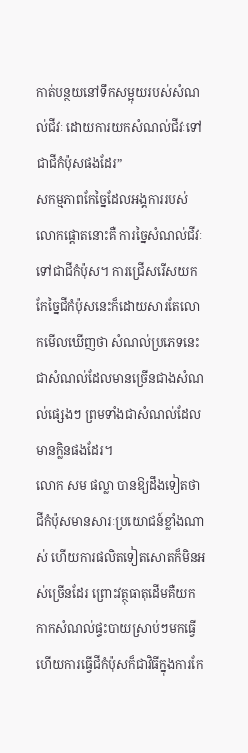កាត់បន្ថយនៅទឹកសម្អុយរបស់សំណល់ជីវៈ ដោយការយកសំណល់ជីវៈទៅជាជីកំប៉ុសផងដែរ”
សកម្មភាពកែច្នៃដែលអង្គការរបស់លោកផ្ដោតនោះគឺ ការច្នៃសំណល់ជីវៈទៅជាជីកំប៉ុស។ ការជ្រើសរើសយកកែច្នៃជីកំប៉ុសនេះក៏ដោយសារតែលោកមើលឃើញថា សំណល់ប្រភេទនេះ ជាសំណល់ដែលមានច្រើនជាងសំណល់ផ្សេងៗ ព្រមទាំងជាសំណល់ដែលមានក្លិនផងដែរ។
លោក សម ផល្លា បានឱ្យដឹងទៀតថា ជីកំប៉ុសមានសារៈប្រយោជន៍ខ្លាំងណាស់ ហើយការផលិតទៀតសោតក៏មិនអស់ច្រើនដែរ ព្រោះវត្ថុធាតុដើមគឺយកកាកសំណល់ផ្ទះបាយស្រាប់ៗមកធ្វើ ហើយការធ្វើជីកំប៉ុសក៏ជាវិធីក្នុងការកែ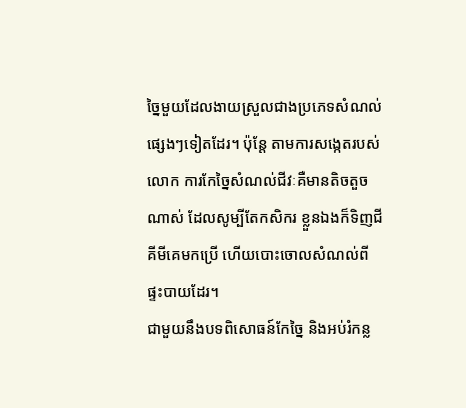ច្នៃមួយដែលងាយស្រួលជាងប្រភេទសំណល់ផ្សេងៗទៀតដែរ។ ប៉ុន្តែ តាមការសង្កេតរបស់លោក ការកែច្នៃសំណល់ជីវៈគឺមានតិចតួចណាស់ ដែលសូម្បីតែកសិករ ខ្លួនឯងក៏ទិញជីគីមីគេមកប្រើ ហើយបោះចោលសំណល់ពីផ្ទះបាយដែរ។
ជាមួយនឹងបទពិសោធន៍កែច្នៃ និងអប់រំកន្ល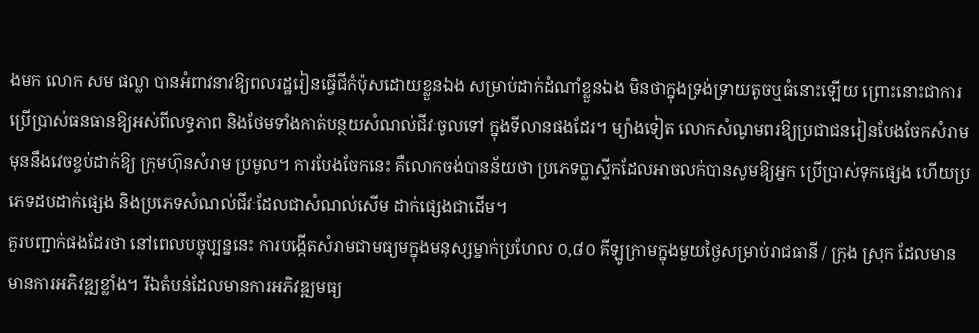ងមក លោក សម ផល្លា បានអំពាវនាវឱ្យពលរដ្ឋរៀនធ្វើជីកំប៉ុសដោយខ្លួនឯង សម្រាប់ដាក់ដំណាំខ្លួនឯង មិនថាក្នុងទ្រង់ទ្រាយតូចឬធំនោះឡើយ ព្រោះនោះជាការប្រើប្រាស់ធនធានឱ្យអស់ពីលទ្ធភាព និងថែមទាំងកាត់បន្ថយសំណល់ជីវៈចូលទៅ ក្នុងទីលានផងដែរ។ ម្យ៉ាងទៀត លោកសំណូមពរឱ្យប្រជាជនរៀនបែងចែកសំរាមមុននឹងវេចខ្ចប់ដាក់ឱ្យ ក្រុមហ៊ុនសំរាម ប្រមូល។ ការបែងចែកនេះ គឺលោកចង់បានន័យថា ប្រភេទប្លាស្ទីកដែលអាចលក់បានសូមឱ្យអ្នក ប្រើប្រាស់ទុកផ្សេង ហើយប្រភេទដបដាក់ផ្សេង និងប្រភេទសំណល់ជីវៈដែលជាសំណល់សើម ដាក់ផ្សេងជាដើម។
គួរបញ្ជាក់ផងដែរថា នៅពេលបច្ចុប្បន្ននេះ ការបង្កើតសំរាមជាមធ្យមក្នុងមនុស្សម្នាក់ប្រហែល ០,៨០ គីឡូក្រាមក្នុងមួយថ្ងៃសម្រាប់រាជធានី / ក្រុង ស្រុក ដែលមានមានការអភិវឌ្ឍខ្លាំង។ រីឯតំបន់ដែលមានការអភិវឌ្ឍមធ្យ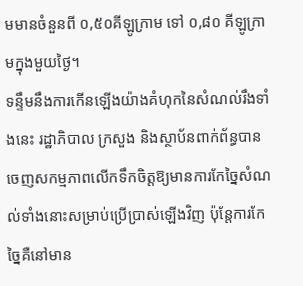មមានចំនួនពី ០,៥០គីឡូក្រាម ទៅ ០,៨០ គីឡូក្រាមក្នុងមួយថ្ងៃ។
ទន្ទឹមនឹងការកើនឡើងយ៉ាងគំហុកនៃសំណល់រឹងទាំងនេះ រដ្ឋាភិបាល ក្រសួង និងស្ថាប័នពាក់ព័ន្ធបាន ចេញសកម្មភាពលើកទឹកចិត្តឱ្យមានការកែច្នៃសំណល់ទាំងនោះសម្រាប់ប្រើប្រាស់ឡើងវិញ ប៉ុន្តែការកែច្នៃគឺនៅមាន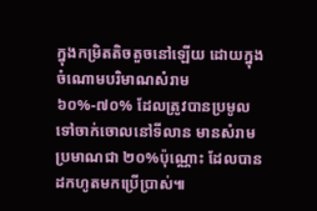ក្នុងកម្រិតតិចតួចនៅឡើយ ដោយក្នុងចំណោមបរិមាណសំរាម ៦០%-៧០% ដែលត្រូវបានប្រមូលទៅចាក់ចោលនៅទីលាន មានសំរាមប្រមាណជា ២០%ប៉ុណ្ណោះ ដែលបានដកហូតមកប្រើប្រាស់៕